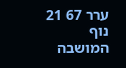ערר 67 21 נוף המושבה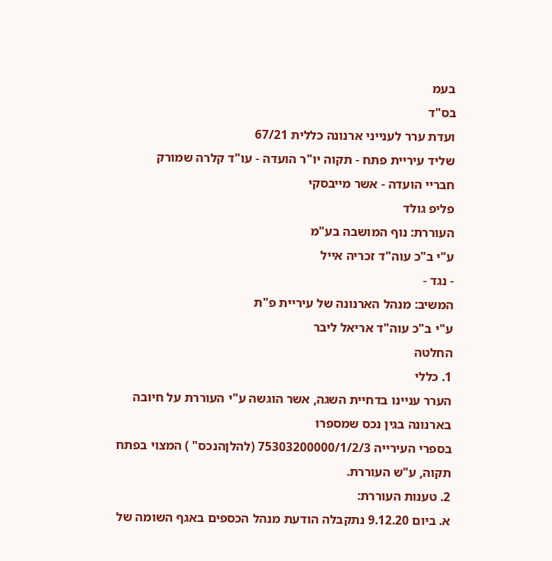בעמ
בס"ד
ועדת ערר לענייני ארנונה כללית 67/21
שליד עיריית פתח - תקוה יו"ר הועדה - עו"ד קלרה שמורק
חבריי הועדה - אשר מייבסקי
פליפ גולד
העוררת: נוף המושבה בע"מ
ע"י ב"כ עוה"ד זכריה אייל
- נגד -
המשיב: מנהל הארנונה של עיריית פ"ת
ע"י ב"כ עוה"ד אריאל ליבר
החלטה
1. כללי
הערר עניינו בדחיית השגה, אשר הוגשה ע"י העוררת על חיובה בארנונה בגין נכס שמספרו
בספרי העירייה 75303200000/1/2/3 (להלןהנכס" ) המצוי בפתח תקוה, ע"ש העוררת.
2. טענות העוררת:
א. ביום 9.12.20 נתקבלה הודעת מנהל הכספים באגף השומה של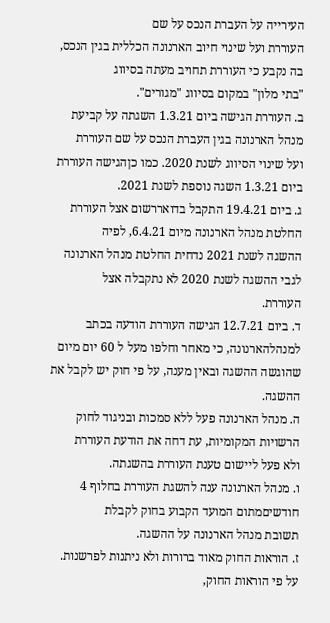העירייה על העברת הנכס על שם
העוררת ועל שינוי חיוב הארנונה הכללית בגין הנכס, בה נקבע כי העוררת תחויב מעתה בסיווג
"בתי מלון" במקום בסיווג "מגורים".
ב. העוררת הגישה ביום 1.3.21 השגתה על קביעת מנהל הארנונה בגין העברת הנכס על שם העוררת
ועל שינוי הסיווג לשנת 2020. כמו כןהגישה העוררת ביום 1.3.21 השגה נוספת לשנת 2021.
ג. ביום 19.4.21 התקבל בדואררשום אצל העוררת החלטת מנהל הארנונה מיום 6.4.21, לפיה
ההשגה לשנת 2021 נדחית החלטת מנהל הארנונה לגבי ההשגה לשנת 2020 לא נתקבלה אצל
העוררת.
ד. ביום 12.7.21 הגישה העוררת הודעה בכתב למנהלהארנונה, כי מאחר וחלפו מעל ל 60 יום מיום
שהוגשה ההשגה ובאין מענה, על פי חוק יש לקבל את ההשגה.
ה. מנהל הארנונה פעל ללא סמכות ובניגוד לחוק הרשויות המקומיות, עת דחה את הודעת העוררת
ולא פעל ליישום טענת העוררת בהשגתה.
ו. מנהל הארנונה ענה להשגת העוררת בחלוף 4 חודשיםמתום המועד הקבוע בחוק לקבלת
תשובת מנהל הארנונה על ההשגה.
ז. הוראות החוק מאוד ברורות ולא ניתנות לפרשנות. על פי הוראות החוק,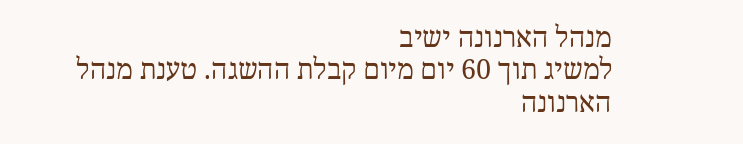מנהל הארנונה ישיב
למשיג תוך 60 יום מיום קבלת ההשגה. טענת מנהל הארנונה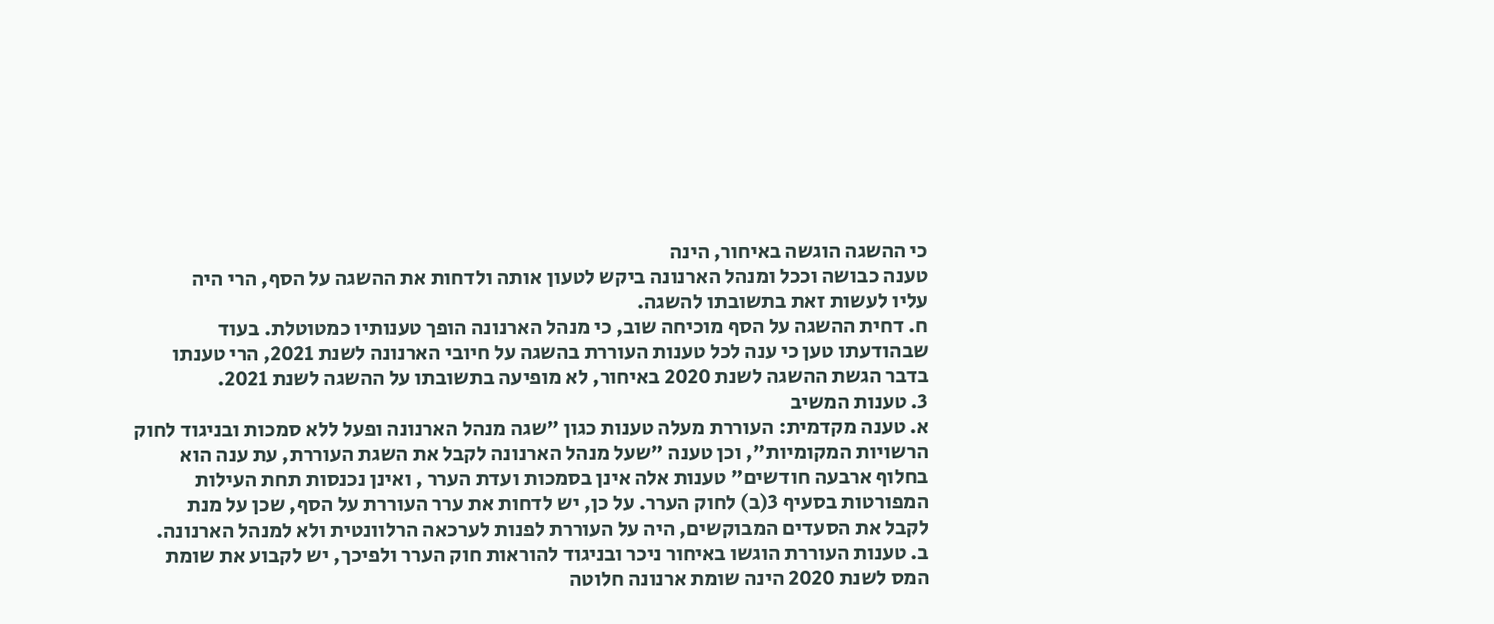כי ההשגה הוגשה באיחור, הינה
טענה כבושה וככל ומנהל הארנונה ביקש לטעון אותה ולדחות את ההשגה על הסף, הרי היה
עליו לעשות זאת בתשובתו להשגה.
ח. דחית ההשגה על הסף מוכיחה שוב, כי מנהל הארנונה הופך טענותיו כמטוטלת. בעוד
שבהודעתו טען כי ענה לכל טענות העוררת בהשגה על חיובי הארנונה לשנת 2021, הרי טענתו
בדבר הגשת ההשגה לשנת 2020 באיחור, לא מופיעה בתשובתו על ההשגה לשנת 2021.
3. טענות המשיב
א. טענה מקדמית: העוררת מעלה טענות כגון "שגה מנהל הארנונה ופעל ללא סמכות ובניגוד לחוק
הרשויות המקומיות", וכן טענה "שעל מנהל הארנונה לקבל את השגת העוררת, עת ענה הוא
בחלוף ארבעה חודשים" טענות אלה אינן בסמכות ועדת הערר , ואינן נכנסות תחת העילות
המפורטות בסעיף 3(ב) לחוק הערר. על כן, יש לדחות את ערר העוררת על הסף, שכן על מנת
לקבל את הסעדים המבוקשים, היה על העוררת לפנות לערכאה הרלוונטית ולא למנהל הארנונה.
ב. טענות העוררת הוגשו באיחור ניכר ובניגוד להוראות חוק הערר ולפיכך, יש לקבוע את שומת
המס לשנת 2020 הינה שומת ארנונה חלוטה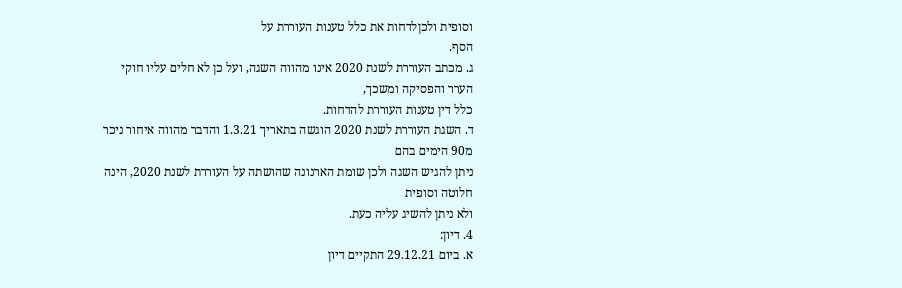וסופית ולכןלדחות את כלל טענות העוררת על
הסף.
ג. מכתב העוררת לשנת 2020 אינו מהווה השגה, ועל כן לא חלים עליו חוקי הערר והפסיקה ומשכך,
כלל דין טענות העוררת להדחות.
ד. השגת העוררת לשנת 2020 הוגשה בתאריך 1.3.21 והדבר מהווה איחור ניכר מ90 הימים בהם
ניתן להגיש השגה ולכן שומת הארנונה שהושתה על העוררת לשנת 2020, הינה חלוטה וסופית
ולא ניתן להשיג עליה כעת.
4. דיון:
א. ביום 29.12.21 התקיים דיון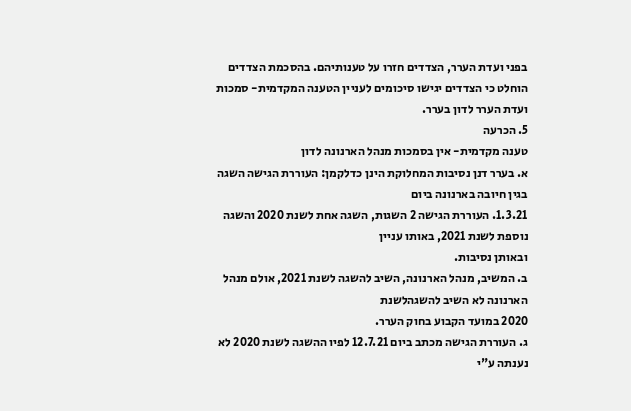בפני ועדת הערר, הצדדים חזרו על טענותיהם. בהסכמת הצדדים
הוחלט כי הצדדים יגישו סיכומים לעניין הטענה המקדמית- סמכות ועדת הערר לדון בערר.
5. הכרעה
טענה מקדמית- אין בסמכות מנהל הארנונה לדון
א. בערר דנן נסיבות המחלוקת הינן כדלקמן: העוררת הגישה השגה בגין חיובה בארנונה ביום
1.3.21. העוררת הגישה 2 השגות, השגה אחת לשנת 2020 והשגה נוספת לשנת 2021, באותו עניין
ובאותן נסיבות.
ב. המשיב, מנהל הארנונה, השיב להשגה לשנת 2021, אולם מנהל הארנונה לא השיב להשגהלשנת
2020 במועד הקבוע בחוק הערר.
ג. העוררת הגישה מכתב ביום 12.7.21 לפיו ההשגה לשנת 2020 לא נענתה ע"י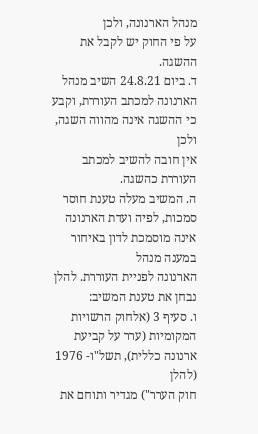מנהל הארנונה, ולכן
על פי החוק יש לקבל את ההשגה.
ד. ביום 24.8.21 השיב מנהל הארנונה למכתב העוררת, וקבע כי ההשגה אינה מהווה השגה, ולכן
אין חובה להשיב למכתב העוררת כהשגה.
ה. המשיב מעלה טענת חוסר סמכות, לפיה ועדת הארנונה אינה מוסמכת לדון באיחור במענה מנהל
הארנונה לפניית העוררת. להלן נבחן את טענת המשיב:
ו. סעיף 3 (אלחוק הרשויות המקומיות (ערר על קביעת ארנונה כללית), תשל"ו- 1976 (להלן
חוק הערר") מגדיר ותוחם את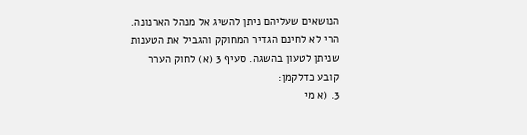הנושאים שעליהם ניתן להשיג אל מנהל הארנונה.
הרי לא לחינם הגדיר המחוקק והגביל את הטענות שניתן לטעון בהשגה. סעיף 3 (א) לחוק הערר
קובע כדלקמן:
3. (א מי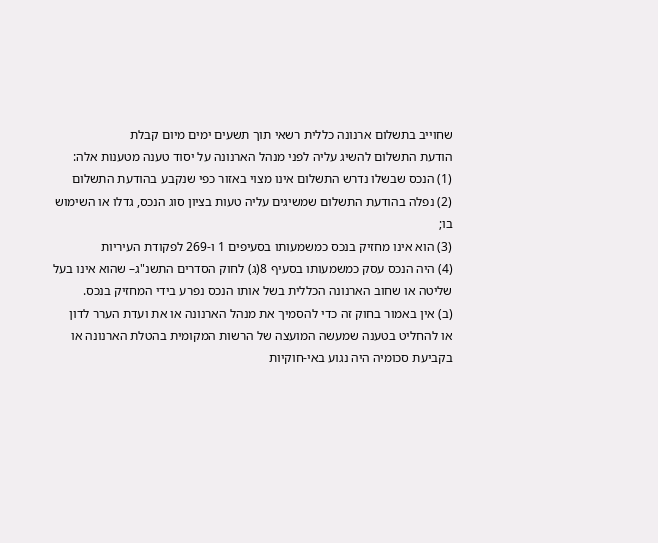שחוייב בתשלום ארנונה כללית רשאי תוך תשעים ימים מיום קבלת
הודעת התשלום להשיג עליה לפני מנהל הארנונה על יסוד טענה מטענות אלה:
(1) הנכס שבשלו נדרש התשלום אינו מצוי באזור כפי שנקבע בהודעת התשלום
(2) נפלה בהודעת התשלום שמשיגים עליה טעות בציון סוג הנכס, גדלו או השימוש
בו;
(3) הוא אינו מחזיק בנכס כמשמעותו בסעיפים 1 ו-269 לפקודת העיריות
(4) היה הנכס עסק כמשמעותו בסעיף 8(ג) לחוק הסדרים התשנ"ג– שהוא אינו בעל
שליטה או שחוב הארנונה הכללית בשל אותו הנכס נפרע בידי המחזיק בנכס.
(ב) אין באמור בחוק זה כדי להסמיך את מנהל הארנונה או את ועדת הערר לדון
או להחליט בטענה שמעשה המועצה של הרשות המקומית בהטלת הארנונה או
בקביעת סכומיה היה נגוע באי-חוקיות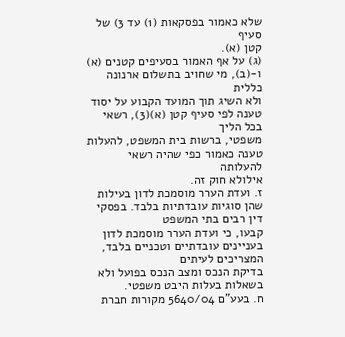שלא כאמור בפסקאות (1) עד 3) של סעיף
קטן (א).
(ג) על אף האמור בסעיפים קטנים (א) ו-(ב), מי שחויב בתשלום ארנונה כללית
ולא השיג תוך המועד הקבוע על יסוד טענה לפי סעיף קטן (א)(3), רשאי בכל הליך
משפטי, ברשות בית המשפט, להעלות טענה כאמור כפי שהיה רשאי להעלותה
אילולא חוק זה.
ז. ועדת הערר מוסמכת לדון בעילות שהן סוגיות עובדתיות בלבד. בפסקי דין רבים בתי המשפט
קבעו, כי ועדת הערר מוסמכת לדון בעניינים עובדתיים וטכניים בלבד, המצריכים לעיתים
בדיקת הנכס ומצב הנכס בפועל ולא בשאלות בעלות היבט משפטי.
ח. בעע"ם 5640/04 מקורות חברת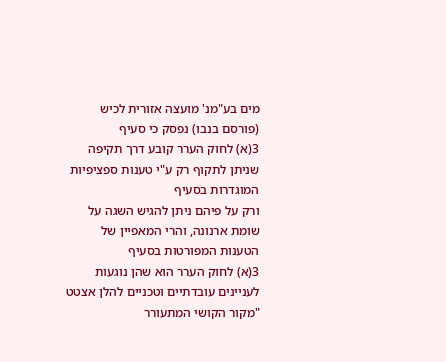מים בע"מנ' מועצה אזורית לכיש (פורסם בנבו) נפסק כי סעיף
3(א) לחוק הערר קובע דרך תקיפה שניתן לתקוף רק ע"י טענות ספציפיות המוגדרות בסעיף
ורק על פיהם ניתן להגיש השגה על שומת ארנונה, והרי המאפיין של הטענות המפורטות בסעיף
3(א) לחוק הערר הוא שהן נוגעות לעניינים עובדתיים וטכניים להלן אצטט
"מקור הקושי המתעורר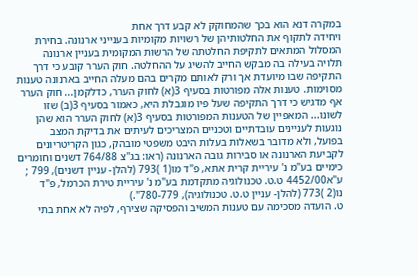במקרה דנא הוא בכך שהמחוקק לא קבע דרך אחת
ויחידה לתקוף את החלטותיהן של רשויות מקומיות בענייני ארנונה. בחירת
המסלול המתאים לתקיפת החלטתה של הרשות המקומית בעניין ארנונה
תלויה בעילה בה מבקש החייב להשיג על ההחלטה. חוק הערר קובע כי דרך
התקיפה שבו מיועדת אך ורק לאותם מקרים בהם מעלה החייב בארנונה טענות
מסוימות. טענות אלה מפורטות בסעיף 3(א) לחוק הערר, כדלקמן... חוק הערר
אף מדגיש כי דרך התקיפה שעל פיו מוגבלת היא, כאמור בסעיף 3(ב) שזו
לשונו... המאפיין של הטענות המפורטות בסעיף 3(א) לחוק הערר הוא שהן
נוגעות לעניינים עובדתיים וטכניים המצריכים לעיתים את בדיקת המצב
בפועל, ולא מדובר בשאלות בעלות היבט משפטי מובהק, כגון הקריטריונים
לקביעת הארנונה או סבירות גובה הארנונה (ראו: בג"צ 764/88 דשנים וחומרים
כימיים בע"מ נ' עיריית קרית אתא, פ"ד מו(1 )793 (להלן- עניין דשנים), 799 ;
ע"א4452/00 ט.ט. טכנולוגיה מתקדמת בע"מ נ' עיריית טירת הכרמל, פ"ד
נו(2 )773 (להלן- עניין ט.ט. טכנולוגיה), 780-779".)
ט. הועדה מסכימה עם טענות המשיב והפסיקה שצירף, לפיה לא אחת בתי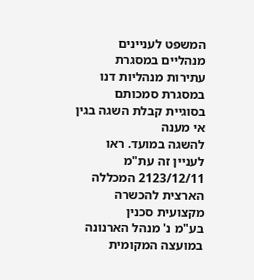המשפט לעניינים
מנהליים במסגרת עתירות מנהליות דנו במסגרת סמכותם בסוגיית קבלת השגה בגין אי מענה
להשגה במועד. ראו לעניין זה עת"מ 2123/12/11 המכללה הארצית להכשרה מקצועית סכנין
בע"מ נ' מנהל הארנונה במועצה המקומית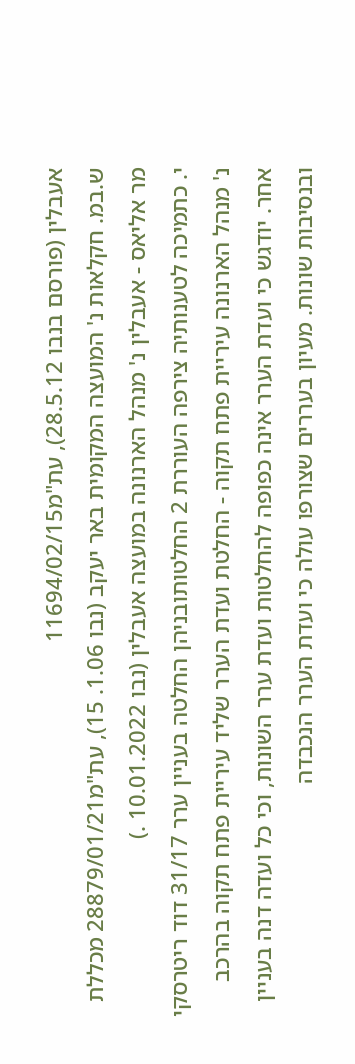אעבלין (פורסם בנבו 28.5.12), עת"מ11694/02/15
ש.במ. חקלאות נ' המועצה המקומית באר יעקב (נבו 1.06. 15), עת"מ28879/01/21 מכללת
מר אליאס - אעבלין נ' מנהל הארנונה במועצה אעבלין (נבו 10.01.2022 .)
י. כתמיכה לטענותיה צירפה העוררת 2 החלטותובניהן החלטה בעניין ערר 31/17 דוד ריטרסקי
נ' מנהל הארנונה עיריית פתח תקוה - החלטת ועדת הערר שליד עיריית פתח תקוה בהרכב
אחר. יודגש כי ועדת הערר אינה כפופה להחלטות ועדת ערר השונות, וכי כל ועדה דנה בעניין
ובנסיבות שונות. מעיון בעררים שצורפו עולה כי ועדת הערר הנכבדה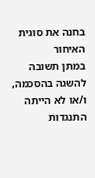בחנה את סוגית האיחור
במתן תשובה להשגה בהסכמה, ו/או לא הייתה התנגדות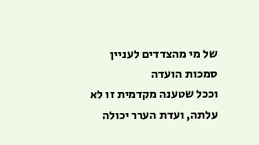של מי מהצדדים לעניין סמכות הועדה
וככל שטענה מקדמית זו לא עלתה, ועדת הערר יכולה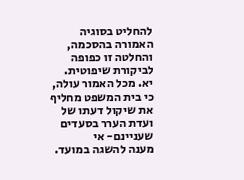להחליט בסוגיה האמורה בהסכמה,
והחלטה זו כפופה לביקורת שיפוטית.
יא. מכל האמור עולה, כי בית המשפט מחליף את שיקול דעתו של ועדת הערר בסעדים שעניינם- אי
מענה להשגה במועד.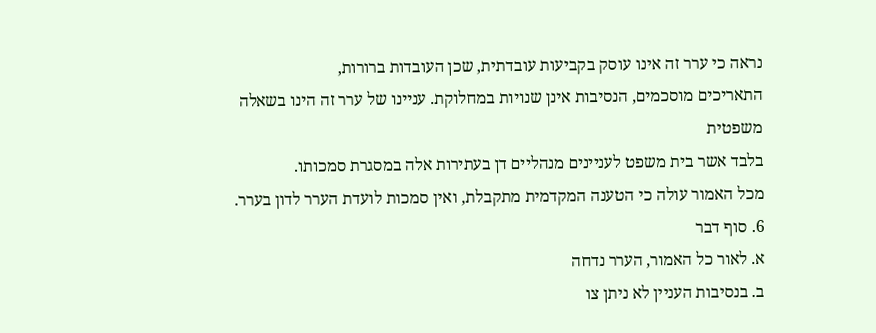נראה כי ערר זה אינו עוסק בקביעות עובדתית, שכן העובדות ברורות,
התאריכים מוסכמים, הנסיבות אינן שנויות במחלוקת. עניינו של ערר זה הינו בשאלה משפטית
בלבד אשר בית משפט לעניינים מנהליים דן בעתירות אלה במסגרת סמכותו.
מכל האמור עולה כי הטענה המקדמית מתקבלת, ואין סמכות לועדת הערר לדון בערר.
6. סוף דבר
א. לאור כל האמור, הערר נדחה
ב. בנסיבות העניין לא ניתן צו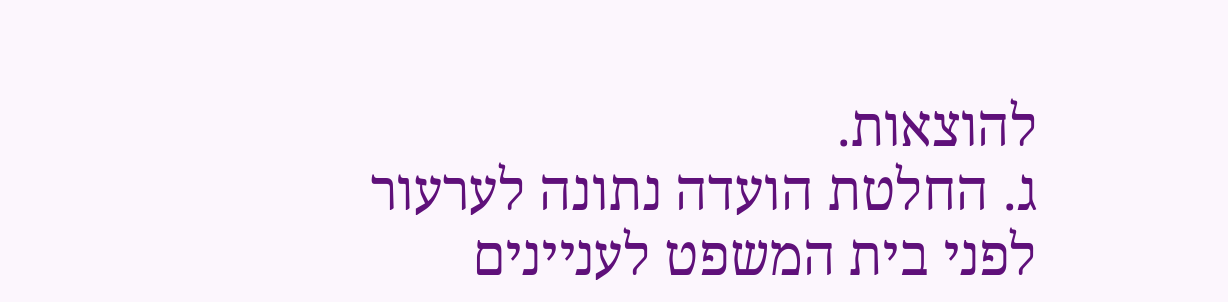להוצאות.
ג. החלטת הועדה נתונה לערעור לפני בית המשפט לעניינים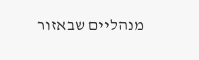מנהליים שבאזור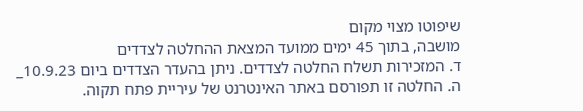שיפוטו מצוי מקום
מושבה, בתוך 45 ימים ממועד המצאת ההחלטה לצדדים
ד. המזכירות תשלח החלטה לצדדים. ניתן בהעדר הצדדים ביום 10.9.23_
ה. החלטה זו תפורסם באתר האינטרנט של עיריית פתח תקוה.